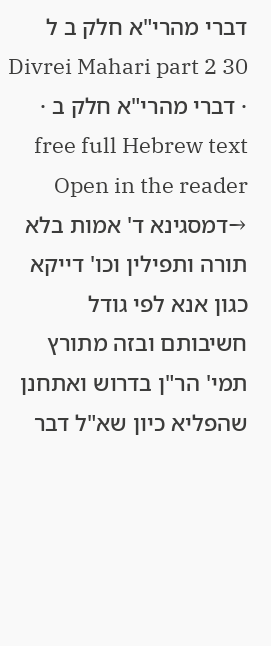דברי מהרי"א חלק ב ל
Divrei Mahari part 2 30 · דברי מהרי"א חלק ב · free full Hebrew text
Open in the reader →דמסגינא ד' אמות בלא תורה ותפילין וכו' דייקא כגון אנא לפי גודל חשיבותם ובזה מתורץ תמי' הר"ן בדרוש ואתחנן שהפליא כיון שא"ל דבר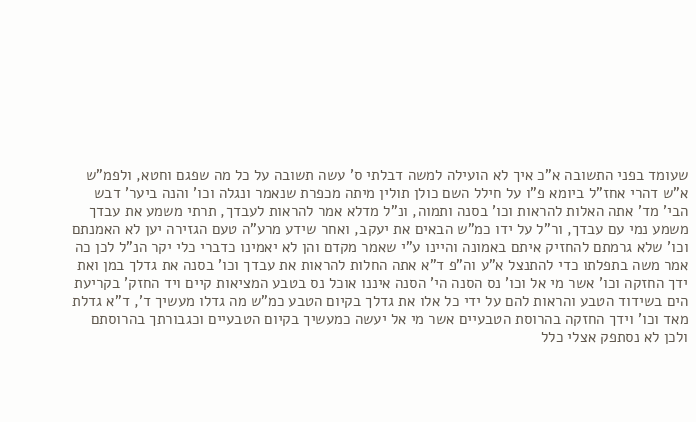שעומד בפני התשובה א"כ איך לא הועילה למשה דבלתי ס' עשה תשובה על כל מה שפגם וחטא, ולפמ"ש א"ש דהרי אחז"ל ביומא פ"ו על חילל השם כולן תולין מיתה מכפרת שנאמר ונגלה וכו' והנה ביער' דבש הבי' מד' אתה האלות להראות וכו' בסנה ותמוה, ונ"ל מדלא אמר להראות לעבדך, תרתי משמע את עבדך משמע נמי עם עבדך, ור"ל על ידו כמ"ש הבאים את יעקב, ואחר שידע מרע"ה טעם הגזירה יען לא האמנתם וכו' שלא גרמתם להחזיק איתם באמונה והיינו ע"י שאמר מקדם והן לא יאמינו כדברי כלי יקר הנ"ל לכן כה אמר משה בתפלתו כדי להתנצל א"ע וה"פ ד"א אתה החלות להראות את עבדך וכו' בסנה את גדלך במן ואת ידך החזקה וכו' אשר מי אל וכו' נס הסנה הי' הסנה איננו אוכל נס בטבע המציאות קיים ויד החזק' בקריעת הים בשידוד הטבע והראות להם על ידי כל אלו את גדלך בקיום הטבע כמ"ש מה גדלו מעשיך ד', ד"א גדלת מאד וכו' וידך החזקה בהרוסת הטבעיים אשר מי אל יעשה כמעשיך בקיום הטבעיים וכגבורתך בהרוסתם ולכן לא נסתפק אצלי כלל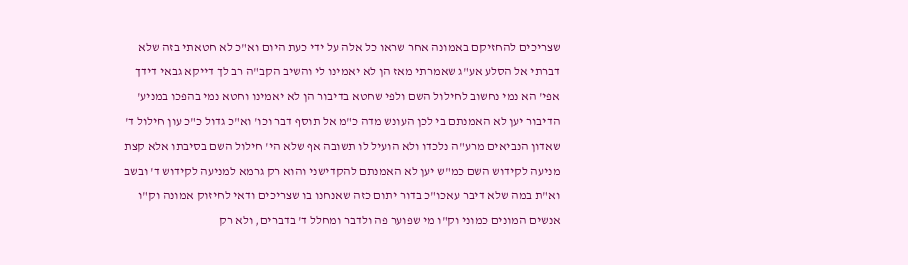שצריכים להחזיקם באמונה אחר שראו כל אלה על ידי כעת היום וא"כ לא חטאתי בזה שלא דברתי אל הסלע אע"ג שאמרתי מאז הן לא יאמינו לי והשיב הקב"ה רב לך דייקא גבאי דידך אפי' הא נמי נחשוב לחילול השם ולפי שחטא בדיבור הן לא יאמינו וחטא נמי בהפכו במניע' הדיבור יען לא האמנתם בי לכן העונש מדה כ"מ אל תוסף דבר וכו' וא"כ גדול כ"כ עון חילול ד' שאדון הנביאים מרע"ה נלכדו ולא הועיל לו תשובה אף שלא הי' חילול השם בסיבתו אלא קצת מניעה לקידוש השם כמ"ש יען לא האמנתם להקדישני והוא רק גרמא למניעה לקידוש ד' ובשב וא"ת במה שלא דיבר עאכו"כ בדור יתום כזה שאנחנו בו שצריכים ודאי לחיזוק אמונה וק"ו אנשים המונים כמוני וק"ו מי שפוער פה ולדבר ומחלל ד' בדברים, ולא רק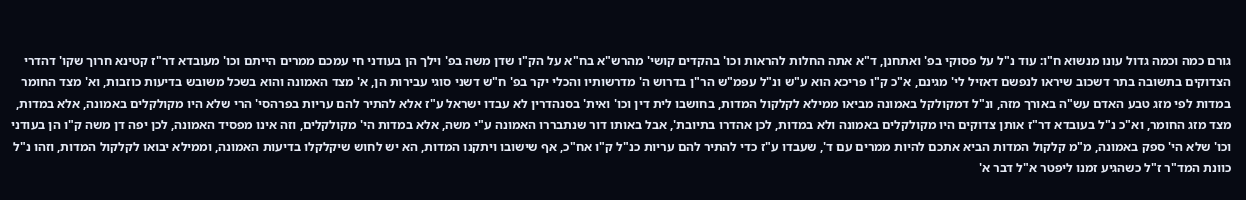גורם כמה וכמה גדול עונו מנשוא ח"ו: עוד נ"ל על פסוקי בפ' ואתחנן, ד"א אתה החלות להראות וכו' בהקדים קושי' מהרש"א בח"א על הק"ו שדן משה בפ' וילך הן בעודני חי עמכם ממרים הייתם וכו' מעובדא דר"ז קטינא חרוך שקו' דהדרי הצדוקים בתשובה בתר דשכוב שיראו לנפשם דאזיל לי' מגינם, א"כ ק"ו פריכא הוא ע"ש ונ"ל עפמ"ש הר"ן בדרוש ה' מדרשותיו והכלי יקר בפ' ח"ש דשני סוגי עבירות הן, א' מצד האמונה והוא בשכל משובש בדיעות כוזבות, וא' מצד החומר במדות לפי מזג טבע האדם עש"ה באורך מזה, ונ"ל דמקולקל באמונה מביאו ממילא לקלקול המדות, בחושבו לית דין וכו' ואית' בסנהדרין לא עבדו ישראל ע"ז אלא להתיר להם עריות בפרהסי' הרי שלא היו מקולקלים באמונה, אלא במדות, מצד מזג החומר, וא"כ נ"ל בעובדא דר"ז אותן צדוקים היו מקולקלים באמונה ולא במדות, לכן אהדרו בתיובת', אבל באותו דור שנתבררו האמונה ע"י משה, אלא במדות הי' מקולקלים, וזה אינו מפסיד האמונה, לכן יפה דן משה ק"ו הן בעודני וכו' שלא הי' ספק באמונה, מ"מ קלקול המדות הביא אתכם להיות ממרים עם ד', שעבדו ע"ז כדי להתיר להם עריות כנ"ל ק"ו אח"כ, אף שישובו ויתקנו המדות, הא יש לחוש שיקלקלו בדיעות האמונה, וממילא יבואו לקלקול המדות, וזהו נ"ל כוונת המד"ר ז"ל כשהגיע זמנו ליפטר א"ל דבר א'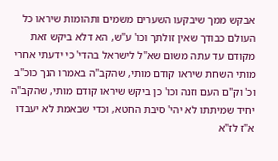אבקש ממך שיבקעו השערים משמים ותהומות שיראו כל העולם כבודך שאין זולתך וכו' ע"ש, הא דלא ביקש זאת מקודם עד עתה משום שא"ל לישראל בהדי' כי ידעתי אחרי מותי השחת שיראו קודם מותי, שהקב"ה באמרו הנך כוכ"ב וכ' וק"ם העם וזנה וכו' כן ביקש שיראו קודם מותי, שהקב"ה יחיד שמיתתו לא יהי' סיבת החטא, וכדי שבאמת לא יעבדו א"ז לז"א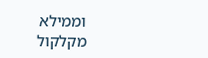וממילא מקלקול